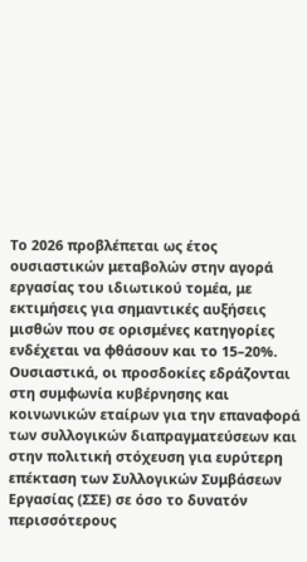Το 2026 προβλέπεται ως έτος ουσιαστικών μεταβολών στην αγορά εργασίας του ιδιωτικού τομέα, με εκτιμήσεις για σημαντικές αυξήσεις μισθών που σε ορισμένες κατηγορίες ενδέχεται να φθάσουν και το 15–20%. Ουσιαστικά, οι προσδοκίες εδράζονται στη συμφωνία κυβέρνησης και κοινωνικών εταίρων για την επαναφορά των συλλογικών διαπραγματεύσεων και στην πολιτική στόχευση για ευρύτερη επέκταση των Συλλογικών Συμβάσεων Εργασίας (ΣΣΕ) σε όσο το δυνατόν περισσότερους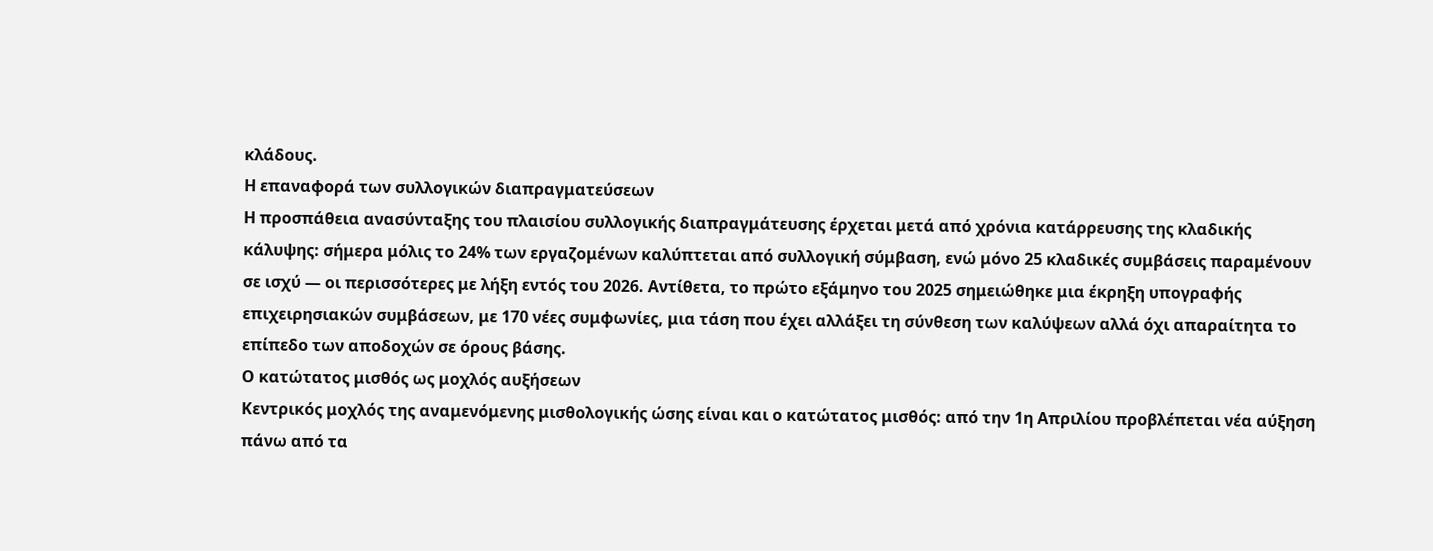κλάδους.
Η επαναφορά των συλλογικών διαπραγματεύσεων
Η προσπάθεια ανασύνταξης του πλαισίου συλλογικής διαπραγμάτευσης έρχεται μετά από χρόνια κατάρρευσης της κλαδικής κάλυψης: σήμερα μόλις το 24% των εργαζομένων καλύπτεται από συλλογική σύμβαση, ενώ μόνο 25 κλαδικές συμβάσεις παραμένουν σε ισχύ — οι περισσότερες με λήξη εντός του 2026. Αντίθετα, το πρώτο εξάμηνο του 2025 σημειώθηκε μια έκρηξη υπογραφής επιχειρησιακών συμβάσεων, με 170 νέες συμφωνίες, μια τάση που έχει αλλάξει τη σύνθεση των καλύψεων αλλά όχι απαραίτητα το επίπεδο των αποδοχών σε όρους βάσης.
Ο κατώτατος μισθός ως μοχλός αυξήσεων
Κεντρικός μοχλός της αναμενόμενης μισθολογικής ώσης είναι και ο κατώτατος μισθός: από την 1η Απριλίου προβλέπεται νέα αύξηση πάνω από τα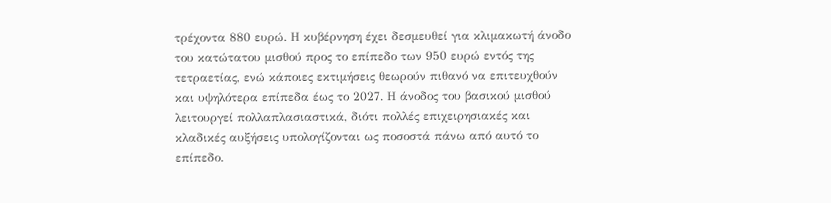τρέχοντα 880 ευρώ. Η κυβέρνηση έχει δεσμευθεί για κλιμακωτή άνοδο του κατώτατου μισθού προς το επίπεδο των 950 ευρώ εντός της τετραετίας, ενώ κάποιες εκτιμήσεις θεωρούν πιθανό να επιτευχθούν και υψηλότερα επίπεδα έως το 2027. Η άνοδος του βασικού μισθού λειτουργεί πολλαπλασιαστικά, διότι πολλές επιχειρησιακές και κλαδικές αυξήσεις υπολογίζονται ως ποσοστά πάνω από αυτό το επίπεδο.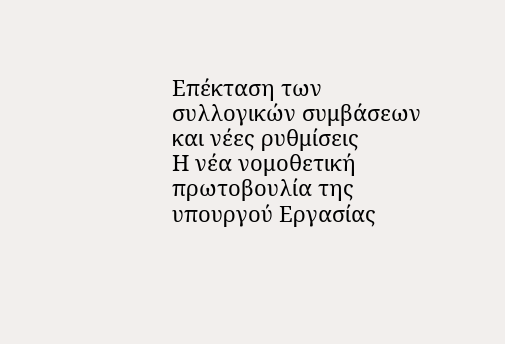Επέκταση των συλλογικών συμβάσεων και νέες ρυθμίσεις
Η νέα νομοθετική πρωτοβουλία της υπουργού Εργασίας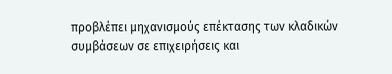προβλέπει μηχανισμούς επέκτασης των κλαδικών συμβάσεων σε επιχειρήσεις και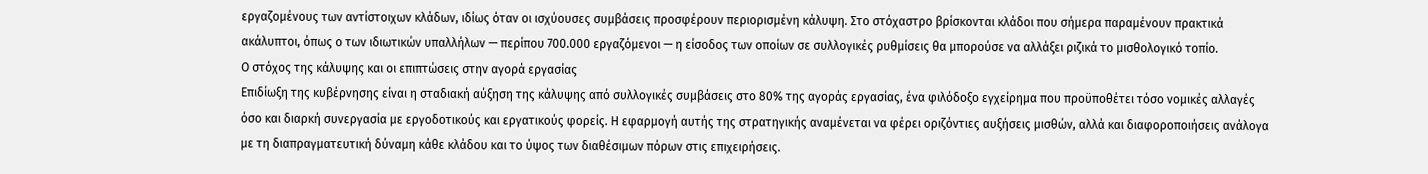εργαζομένους των αντίστοιχων κλάδων, ιδίως όταν οι ισχύουσες συμβάσεις προσφέρουν περιορισμένη κάλυψη. Στο στόχαστρο βρίσκονται κλάδοι που σήμερα παραμένουν πρακτικά ακάλυπτοι, όπως ο των ιδιωτικών υπαλλήλων — περίπου 700.000 εργαζόμενοι — η είσοδος των οποίων σε συλλογικές ρυθμίσεις θα μπορούσε να αλλάξει ριζικά το μισθολογικό τοπίο.
Ο στόχος της κάλυψης και οι επιπτώσεις στην αγορά εργασίας
Επιδίωξη της κυβέρνησης είναι η σταδιακή αύξηση της κάλυψης από συλλογικές συμβάσεις στο 80% της αγοράς εργασίας, ένα φιλόδοξο εγχείρημα που προϋποθέτει τόσο νομικές αλλαγές όσο και διαρκή συνεργασία με εργοδοτικούς και εργατικούς φορείς. Η εφαρμογή αυτής της στρατηγικής αναμένεται να φέρει οριζόντιες αυξήσεις μισθών, αλλά και διαφοροποιήσεις ανάλογα με τη διαπραγματευτική δύναμη κάθε κλάδου και το ύψος των διαθέσιμων πόρων στις επιχειρήσεις.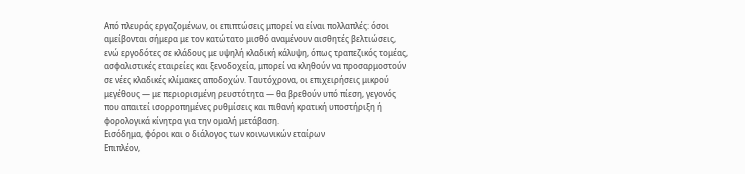Από πλευράς εργαζομένων, οι επιπτώσεις μπορεί να είναι πολλαπλές: όσοι αμείβονται σήμερα με τον κατώτατο μισθό αναμένουν αισθητές βελτιώσεις, ενώ εργοδότες σε κλάδους με υψηλή κλαδική κάλυψη, όπως τραπεζικός τομέας, ασφαλιστικές εταιρείες και ξενοδοχεία, μπορεί να κληθούν να προσαρμοστούν σε νέες κλαδικές κλίμακες αποδοχών. Ταυτόχρονα, οι επιχειρήσεις μικρού μεγέθους — με περιορισμένη ρευστότητα — θα βρεθούν υπό πίεση, γεγονός που απαιτεί ισορροπημένες ρυθμίσεις και πιθανή κρατική υποστήριξη ή φορολογικά κίνητρα για την ομαλή μετάβαση.
Εισόδημα, φόροι και ο διάλογος των κοινωνικών εταίρων
Επιπλέον,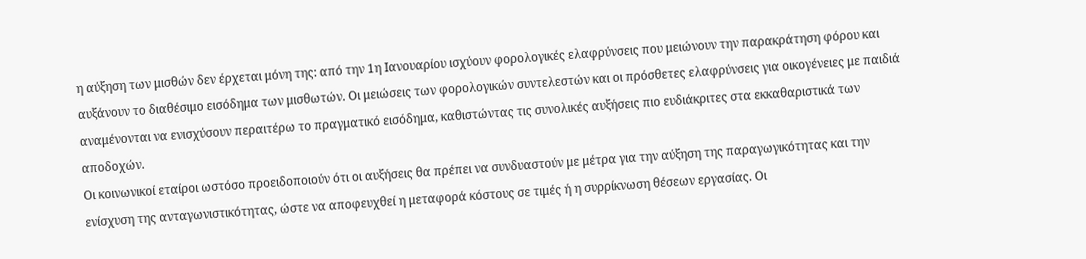η αύξηση των μισθών δεν έρχεται μόνη της: από την 1η Ιανουαρίου ισχύουν φορολογικές ελαφρύνσεις που μειώνουν την παρακράτηση φόρου και αυξάνουν το διαθέσιμο εισόδημα των μισθωτών. Οι μειώσεις των φορολογικών συντελεστών και οι πρόσθετες ελαφρύνσεις για οικογένειες με παιδιά αναμένονται να ενισχύσουν περαιτέρω το πραγματικό εισόδημα, καθιστώντας τις συνολικές αυξήσεις πιο ευδιάκριτες στα εκκαθαριστικά των αποδοχών.
Οι κοινωνικοί εταίροι ωστόσο προειδοποιούν ότι οι αυξήσεις θα πρέπει να συνδυαστούν με μέτρα για την αύξηση της παραγωγικότητας και την ενίσχυση της ανταγωνιστικότητας, ώστε να αποφευχθεί η μεταφορά κόστους σε τιμές ή η συρρίκνωση θέσεων εργασίας. Οι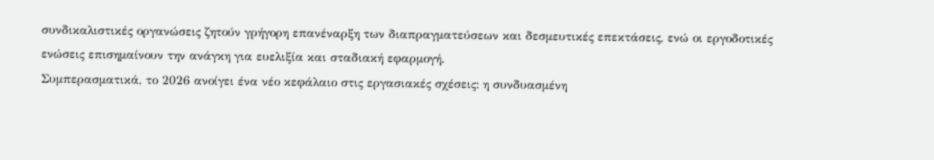συνδικαλιστικές οργανώσεις ζητούν γρήγορη επανέναρξη των διαπραγματεύσεων και δεσμευτικές επεκτάσεις, ενώ οι εργοδοτικές ενώσεις επισημαίνουν την ανάγκη για ευελιξία και σταδιακή εφαρμογή.
Συμπερασματικά, το 2026 ανοίγει ένα νέο κεφάλαιο στις εργασιακές σχέσεις: η συνδυασμένη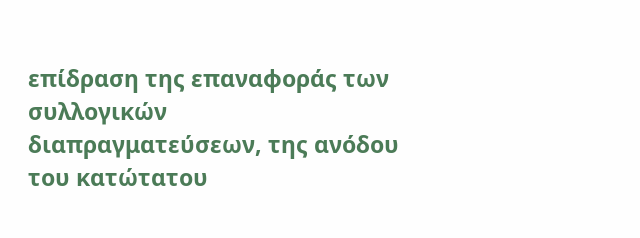επίδραση της επαναφοράς των συλλογικών διαπραγματεύσεων, της ανόδου του κατώτατου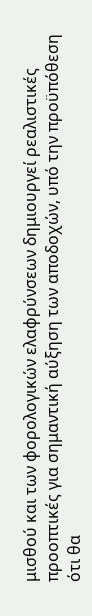μισθού και των φορολογικών ελαφρύνσεων δημιουργεί ρεαλιστικές προοπτικές για σημαντική αύξηση των αποδοχών, υπό την προϋπόθεση ότι θα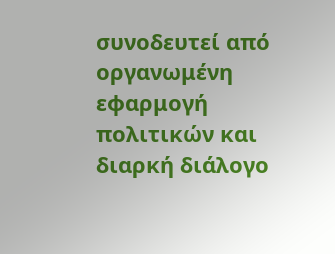συνοδευτεί από οργανωμένη εφαρμογή πολιτικών και διαρκή διάλογο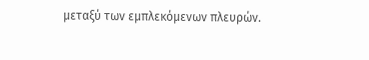μεταξύ των εμπλεκόμενων πλευρών.